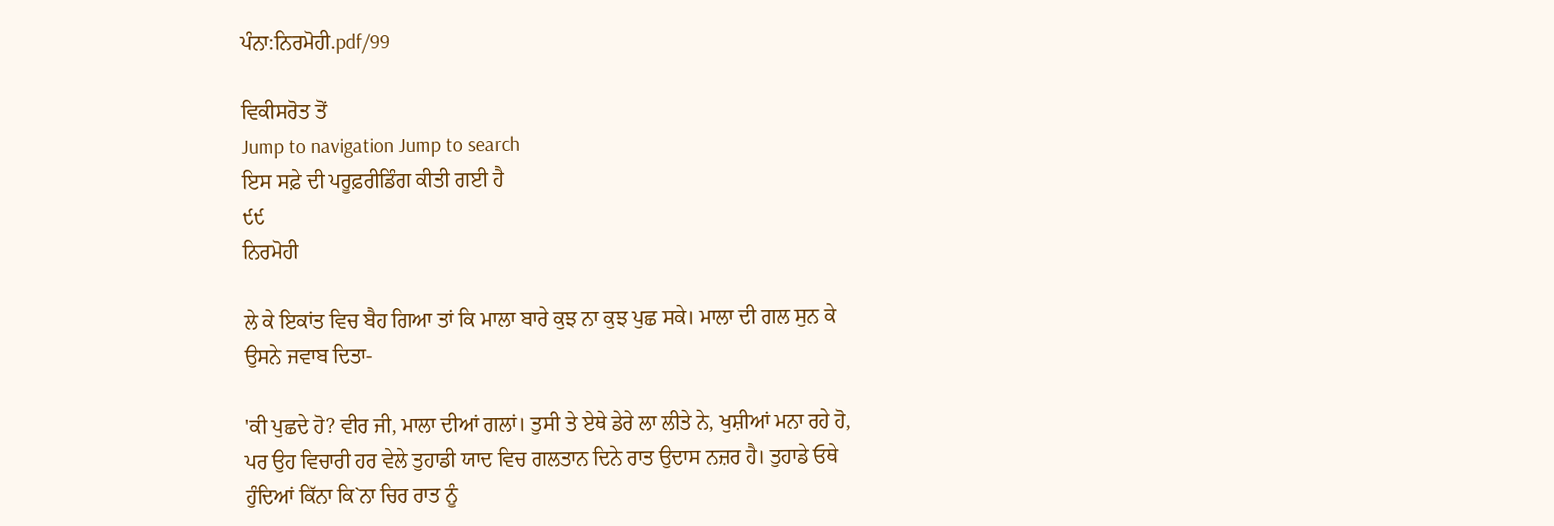ਪੰਨਾ:ਨਿਰਮੋਹੀ.pdf/99

ਵਿਕੀਸਰੋਤ ਤੋਂ
Jump to navigation Jump to search
ਇਸ ਸਫ਼ੇ ਦੀ ਪਰੂਫ਼ਰੀਡਿੰਗ ਕੀਤੀ ਗਈ ਹੈ
੯੯
ਨਿਰਮੋਹੀ

ਲੇ ਕੇ ਇਕਾਂਤ ਵਿਚ ਬੈਹ ਗਿਆ ਤਾਂ ਕਿ ਮਾਲਾ ਬਾਰੇ ਕੁਝ ਨਾ ਕੁਝ ਪੁਛ ਸਕੇ। ਮਾਲਾ ਦੀ ਗਲ ਸੁਨ ਕੇ ਉਸਨੇ ਜਵਾਬ ਦਿਤਾ-

'ਕੀ ਪੁਛਦੇ ਹੋ? ਵੀਰ ਜੀ, ਮਾਲਾ ਦੀਆਂ ਗਲਾਂ। ਤੁਸੀ ਤੇ ਏਥੇ ਡੇਰੇ ਲਾ ਲੀਤੇ ਨੇ, ਖੁਸ਼ੀਆਂ ਮਨਾ ਰਹੇ ਹੋ, ਪਰ ਉਹ ਵਿਚਾਰੀ ਹਰ ਵੇਲੇ ਤੁਹਾਡੀ ਯਾਦ ਵਿਚ ਗਲਤਾਨ ਦਿਨੇ ਰਾਤ ਉਦਾਸ ਨਜ਼ਰ ਹੈ। ਤੁਹਾਡੇ ਓਥੇ ਹੁੰਦਿਆਂ ਕਿੱਨਾ ਕਿ`ਨਾ ਚਿਰ ਰਾਤ ਨੂੰ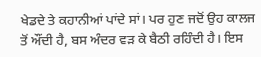ਖੇਡਦੇ ਤੇ ਕਹਾਨੀਆਂ ਪਾਂਦੇ ਸਾਂ। ਪਰ ਹੁਣ ਜਦੋਂ ਉਹ ਕਾਲਜ ਤੋਂ ਔਂਦੀ ਹੈ, ਬਸ ਅੰਦਰ ਵੜ ਕੇ ਬੈਠੀ ਰਹਿੰਦੀ ਹੈ। ਇਸ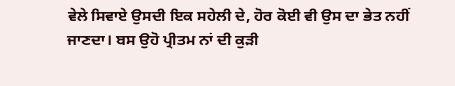ਵੇਲੇ ਸਿਵਾਏ ਉਸਦੀ ਇਕ ਸਹੇਲੀ ਦੇ, ਹੋਰ ਕੋਈ ਵੀ ਉਸ ਦਾ ਭੇਤ ਨਹੀਂ ਜਾਣਦਾ। ਬਸ ਉਹੋ ਪ੍ਰੀਤਮ ਨਾਂ ਦੀ ਕੁੜੀ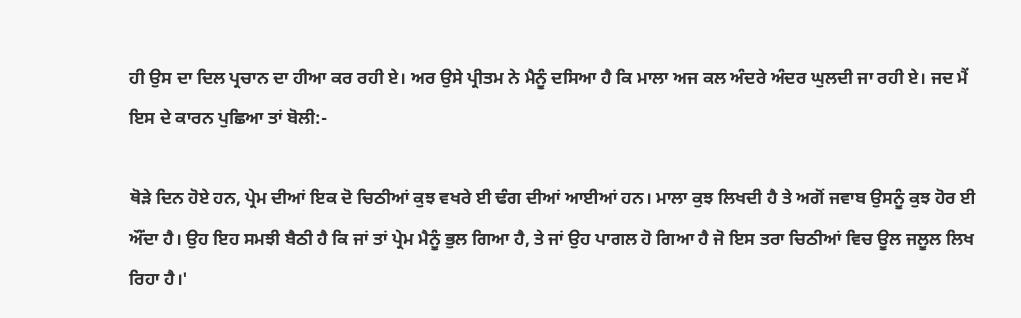ਹੀ ਉਸ ਦਾ ਦਿਲ ਪ੍ਰਚਾਨ ਦਾ ਹੀਆ ਕਰ ਰਹੀ ਏ। ਅਰ ਉਸੇ ਪ੍ਰੀਤਮ ਨੇ ਮੈਨੂੰ ਦਸਿਆ ਹੈ ਕਿ ਮਾਲਾ ਅਜ ਕਲ ਅੰਦਰੇ ਅੰਦਰ ਘੁਲਦੀ ਜਾ ਰਹੀ ਏ। ਜਦ ਮੈਂ ਇਸ ਦੇ ਕਾਰਨ ਪੁਛਿਆ ਤਾਂ ਬੋਲੀ:-

ਥੋੜੇ ਦਿਨ ਹੋਏ ਹਨ, ਪ੍ਰੇਮ ਦੀਆਂ ਇਕ ਦੋ ਚਿਠੀਆਂ ਕੁਝ ਵਖਰੇ ਈ ਢੰਗ ਦੀਆਂ ਆਈਆਂ ਹਨ। ਮਾਲਾ ਕੁਝ ਲਿਖਦੀ ਹੈ ਤੇ ਅਗੋਂ ਜਵਾਬ ਉਸਨੂੰ ਕੁਝ ਹੋਰ ਈ ਔਂਦਾ ਹੈ। ਉਹ ਇਹ ਸਮਝੀ ਬੈਠੀ ਹੈ ਕਿ ਜਾਂ ਤਾਂ ਪ੍ਰੇਮ ਮੈਨੂੰ ਭੁਲ ਗਿਆ ਹੈ, ਤੇ ਜਾਂ ਉਹ ਪਾਗਲ ਹੋ ਗਿਆ ਹੈ ਜੋ ਇਸ ਤਰਾ ਚਿਠੀਆਂ ਵਿਚ ਊਲ ਜਲੂਲ ਲਿਖ ਰਿਹਾ ਹੈ।'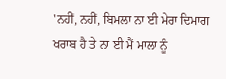'ਨਹੀਂ, ਨਹੀਂ, ਬਿਮਲਾ ਨਾ ਈ ਮੇਰਾ ਦਿਮਾਗ ਖਰਾਬ ਹੈ ਤੇ ਨਾ ਈ ਮੈਂ ਮਾਲਾ ਨੂੰ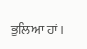ਭੁਲਿਆ ਹਾਂ।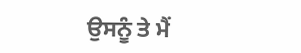ਉਸਨੂੰ ਤੇ ਮੈਂ